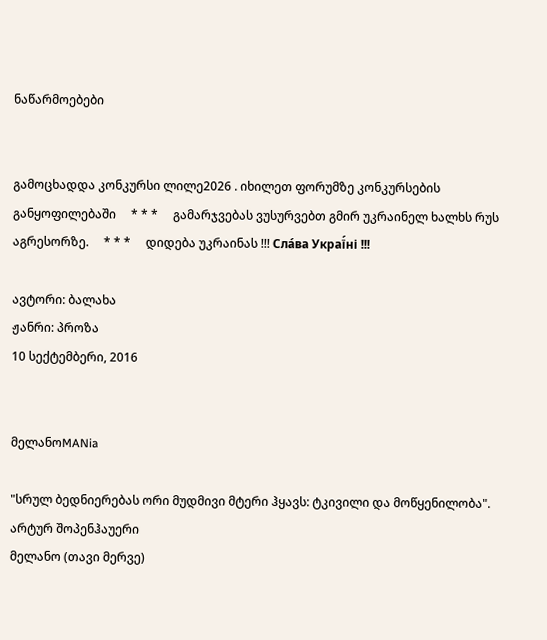ნაწარმოებები


გამოცხადდა კონკურსი ლილე2026 . იხილეთ ფორუმზე კონკურსების განყოფილებაში     * * *     გამარჯვებას ვუსურვებთ გმირ უკრაინელ ხალხს რუს აგრესორზე.     * * *     დიდება უკრაინას !!! Сла́ва Украї́ні !!!

ავტორი: ბალახა
ჟანრი: პროზა
10 სექტემბერი, 2016


მელანოMANia

"სრულ ბედნიერებას ორი მუდმივი მტერი ჰყავს: ტკივილი და მოწყენილობა".
არტურ შოპენჰაუერი
მელანო (თავი მერვე)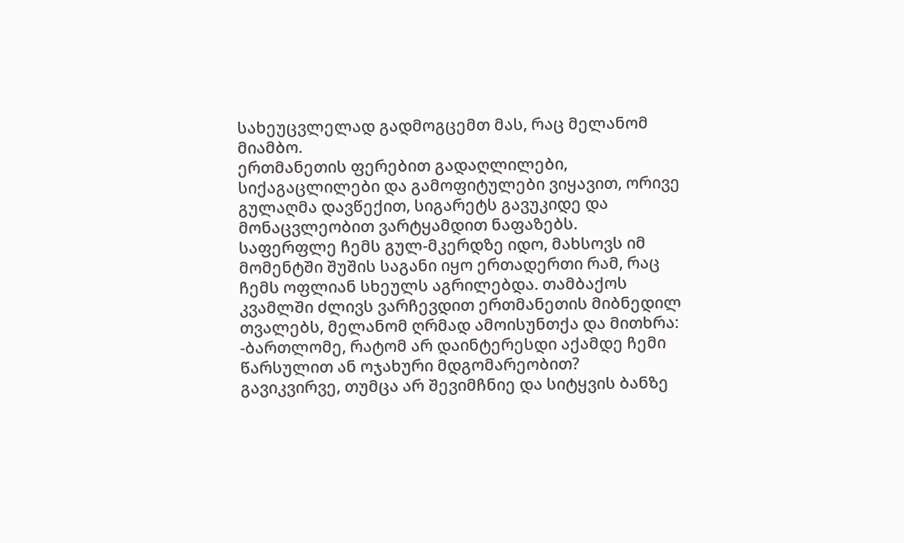სახეუცვლელად გადმოგცემთ მას, რაც მელანომ მიამბო.
ერთმანეთის ფერებით გადაღლილები, სიქაგაცლილები და გამოფიტულები ვიყავით, ორივე გულაღმა დავწექით, სიგარეტს გავუკიდე და მონაცვლეობით ვარტყამდით ნაფაზებს.
საფერფლე ჩემს გულ-მკერდზე იდო, მახსოვს იმ მომენტში შუშის საგანი იყო ერთადერთი რამ, რაც ჩემს ოფლიან სხეულს აგრილებდა. თამბაქოს კვამლში ძლივს ვარჩევდით ერთმანეთის მიბნედილ თვალებს, მელანომ ღრმად ამოისუნთქა და მითხრა:
-ბართლომე, რატომ არ დაინტერესდი აქამდე ჩემი წარსულით ან ოჯახური მდგომარეობით?
გავიკვირვე, თუმცა არ შევიმჩნიე და სიტყვის ბანზე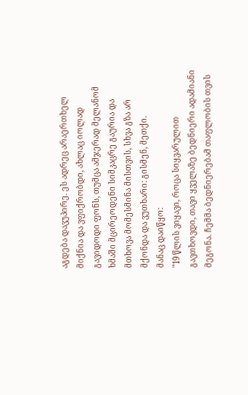აგდება დავუპირე. ეს ადრეც არაერთხელ მიქნია და ვფიქრობდი, ახლაც იოლად გავიდოდი ფონს, თუმცა ამჯერად მელანომ ხმაში მცირეოდენი სიმკაცრე გაურია და მთხოვა მომესმინა მისთვის, სხვა გზა არ მქონდა და ვუთხარი: გისმენ, მეთქი.
მანაც დაიწყო:
"19 წლის ვიყავი, როცა სიყვარულით გავთხოვდი, თავი ყველაზე ბედნიერი ადამიანი მეგონა. ჩემმა ბედნიერებამ თაფლობის თვის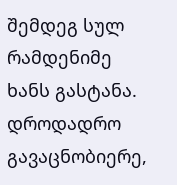შემდეგ სულ რამდენიმე ხანს გასტანა. დროდადრო გავაცნობიერე,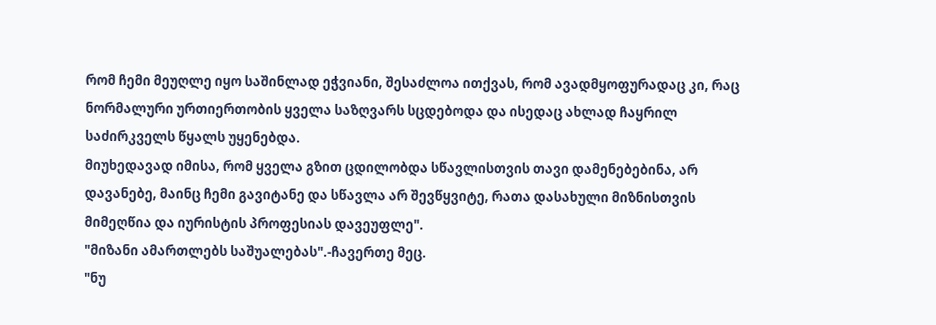რომ ჩემი მეუღლე იყო საშინლად ეჭვიანი, შესაძლოა ითქვას, რომ ავადმყოფურადაც კი, რაც ნორმალური ურთიერთობის ყველა საზღვარს სცდებოდა და ისედაც ახლად ჩაყრილ საძირკველს წყალს უყენებდა.
მიუხედავად იმისა, რომ ყველა გზით ცდილობდა სწავლისთვის თავი დამენებებინა, არ დავანებე, მაინც ჩემი გავიტანე და სწავლა არ შევწყვიტე, რათა დასახული მიზნისთვის მიმეღწია და იურისტის პროფესიას დავეუფლე".
"მიზანი ამართლებს საშუალებას".-ჩავერთე მეც.
"ნუ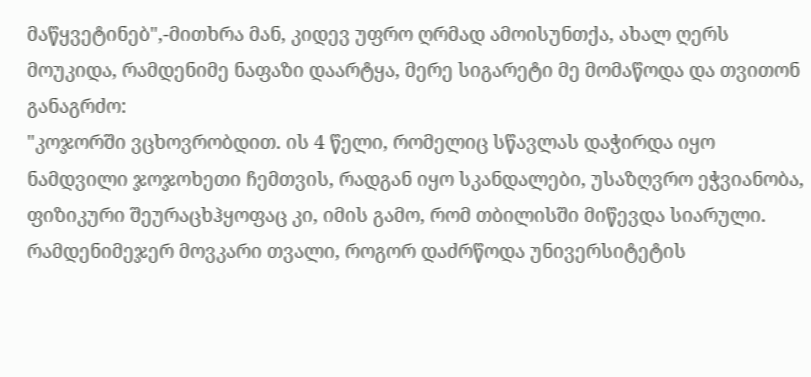მაწყვეტინებ",-მითხრა მან, კიდევ უფრო ღრმად ამოისუნთქა, ახალ ღერს მოუკიდა, რამდენიმე ნაფაზი დაარტყა, მერე სიგარეტი მე მომაწოდა და თვითონ განაგრძო:
"კოჯორში ვცხოვრობდით. ის 4 წელი, რომელიც სწავლას დაჭირდა იყო ნამდვილი ჯოჯოხეთი ჩემთვის, რადგან იყო სკანდალები, უსაზღვრო ეჭვიანობა, ფიზიკური შეურაცხჰყოფაც კი, იმის გამო, რომ თბილისში მიწევდა სიარული. რამდენიმეჯერ მოვკარი თვალი, როგორ დაძრწოდა უნივერსიტეტის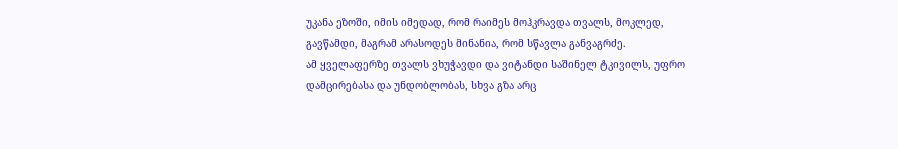უკანა ეზოში, იმის იმედად, რომ რაიმეს მოჰკრავდა თვალს, მოკლედ, გავწამდი, მაგრამ არასოდეს მინანია, რომ სწავლა განვაგრძე.
ამ ყველაფერზე თვალს ვხუჭავდი და ვიტანდი საშინელ ტკივილს, უფრო დამცირებასა და უნდობლობას, სხვა გზა არც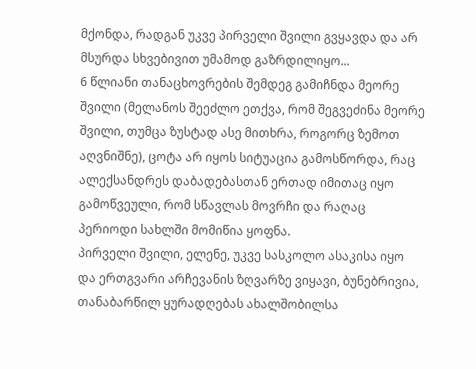მქონდა, რადგან უკვე პირველი შვილი გვყავდა და არ მსურდა სხვებივით უმამოდ გაზრდილიყო...
6 წლიანი თანაცხოვრების შემდეგ გამიჩნდა მეორე შვილი (მელანოს შეეძლო ეთქვა, რომ შეგვეძინა მეორე შვილი, თუმცა ზუსტად ასე მითხრა, როგორც ზემოთ აღვნიშნე), ცოტა არ იყოს სიტუაცია გამოსწორდა, რაც ალექსანდრეს დაბადებასთან ერთად იმითაც იყო გამოწვეული, რომ სწავლას მოვრჩი და რაღაც პერიოდი სახლში მომიწია ყოფნა.
პირველი შვილი, ელენე, უკვე სასკოლო ასაკისა იყო და ერთგვარი არჩევანის ზღვარზე ვიყავი, ბუნებრივია, თანაბარწილ ყურადღებას ახალშობილსა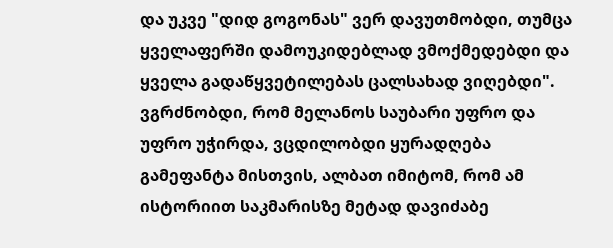და უკვე "დიდ გოგონას" ვერ დავუთმობდი, თუმცა ყველაფერში დამოუკიდებლად ვმოქმედებდი და ყველა გადაწყვეტილებას ცალსახად ვიღებდი".
ვგრძნობდი, რომ მელანოს საუბარი უფრო და უფრო უჭირდა, ვცდილობდი ყურადღება გამეფანტა მისთვის, ალბათ იმიტომ, რომ ამ ისტორიით საკმარისზე მეტად დავიძაბე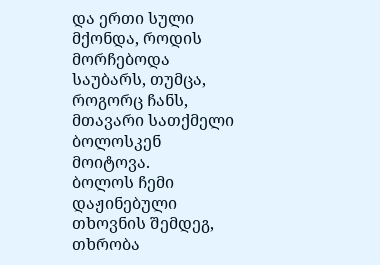და ერთი სული მქონდა, როდის მორჩებოდა საუბარს, თუმცა, როგორც ჩანს, მთავარი სათქმელი ბოლოსკენ მოიტოვა.
ბოლოს ჩემი დაჟინებული თხოვნის შემდეგ, თხრობა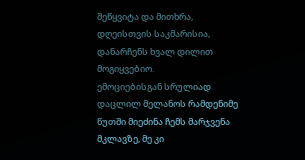შეწყვიტა და მითხრა, დღეისთვის საკმარისია, დანარჩენს ხვალ დილით მოგიყვებიო.
ემოციებისგან სრულიად დაცლილ მელანოს რამდენიმე წუთში მიეძინა ჩემს მარჯვენა მკლავზე, მე კი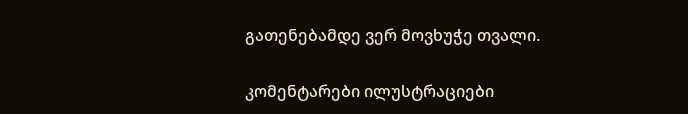გათენებამდე ვერ მოვხუჭე თვალი.

კომენტარები ილუსტრაციები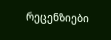რეცენზიები